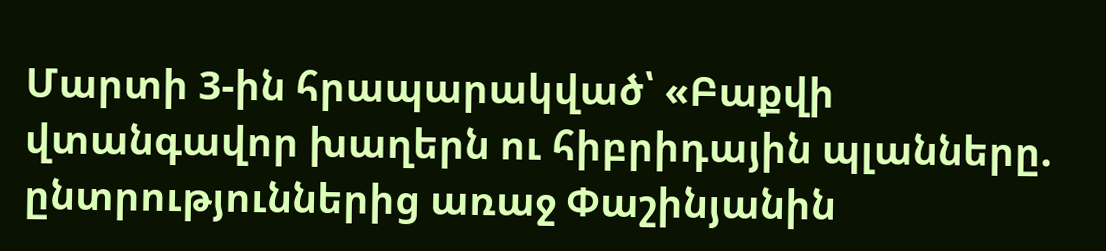Մարտի 3-ին հրապարակված՝ «Բաքվի վտանգավոր խաղերն ու հիբրիդային պլանները. ընտրություններից առաջ Փաշինյանին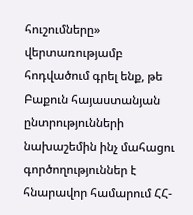հուշումները» վերտառությամբ հոդվածում գրել ենք, թե Բաքուն հայաստանյան ընտրությունների նախաշեմին ինչ մահացու գործողություններ է հնարավոր համարում ՀՀ-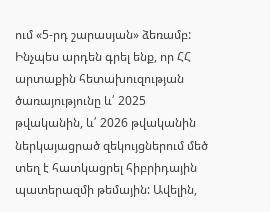ում «5-րդ շարասյան» ձեռամբ:
Ինչպես արդեն գրել ենք, որ ՀՀ արտաքին հետախուզության ծառայությունը և՛ 2025 թվականին, և՛ 2026 թվականին ներկայացրած զեկույցներում մեծ տեղ է հատկացրել հիբրիդային պատերազմի թեմային: Ավելին,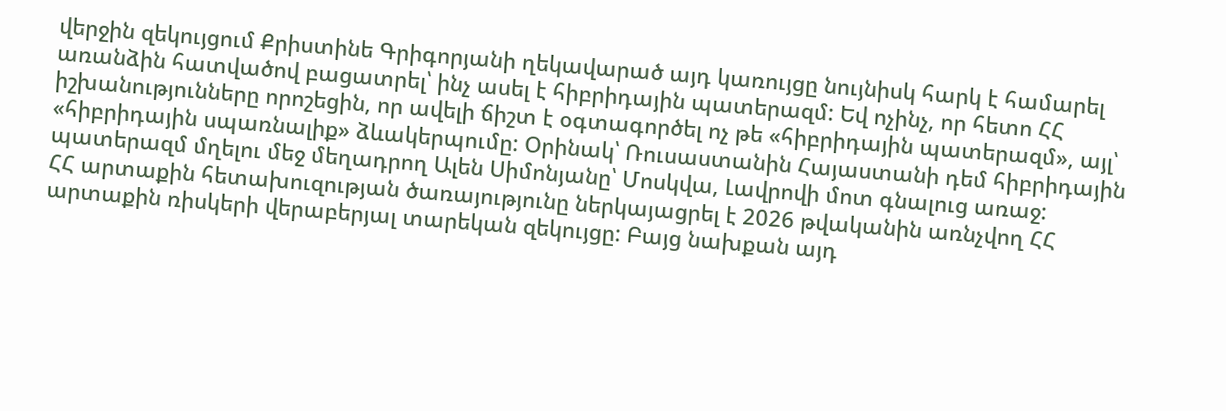վերջին զեկույցում Քրիստինե Գրիգորյանի ղեկավարած այդ կառույցը նույնիսկ հարկ է համարել առանձին հատվածով բացատրել՝ ինչ ասել է հիբրիդային պատերազմ: Եվ ոչինչ, որ հետո ՀՀ իշխանությունները որոշեցին, որ ավելի ճիշտ է օգտագործել ոչ թե «հիբրիդային պատերազմ», այլ՝ «հիբրիդային սպառնալիք» ձևակերպումը: Օրինակ՝ Ռուսաստանին Հայաստանի դեմ հիբրիդային պատերազմ մղելու մեջ մեղադրող Ալեն Սիմոնյանը՝ Մոսկվա, Լավրովի մոտ գնալուց առաջ:
ՀՀ արտաքին հետախուզության ծառայությունը ներկայացրել է 2026 թվականին առնչվող ՀՀ արտաքին ռիսկերի վերաբերյալ տարեկան զեկույցը: Բայց նախքան այդ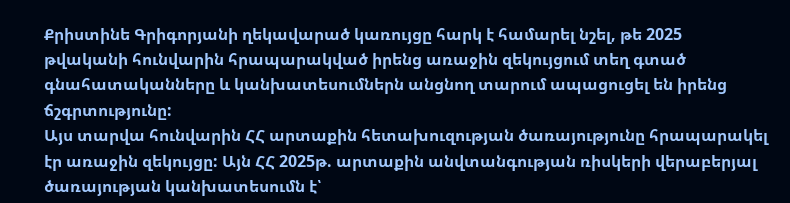Քրիստինե Գրիգորյանի ղեկավարած կառույցը հարկ է համարել նշել, թե 2025 թվականի հունվարին հրապարակված իրենց առաջին զեկույցում տեղ գտած գնահատականները և կանխատեսումներն անցնող տարում ապացուցել են իրենց ճշգրտությունը:
Այս տարվա հունվարին ՀՀ արտաքին հետախուզության ծառայությունը հրապարակել էր առաջին զեկույցը: Այն ՀՀ 2025թ. արտաքին անվտանգության ռիսկերի վերաբերյալ ծառայության կանխատեսումն է՝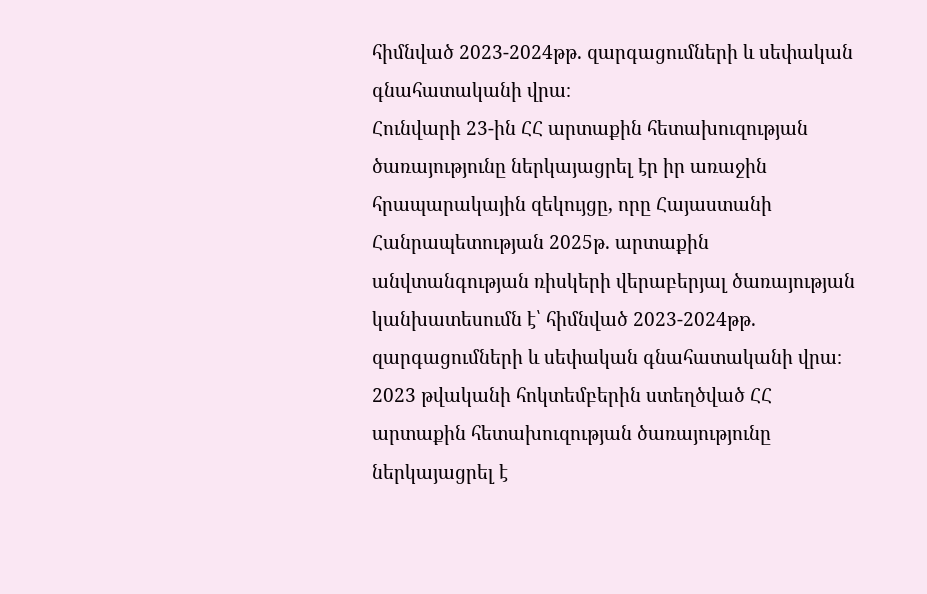հիմնված 2023-2024թթ. զարգացումների և սեփական գնահատականի վրա։
Հունվարի 23-ին ՀՀ արտաքին հետախուզության ծառայությունը ներկայացրել էր իր առաջին հրապարակային զեկույցը, որը Հայաստանի Հանրապետության 2025թ. արտաքին անվտանգության ռիսկերի վերաբերյալ ծառայության կանխատեսումն է՝ հիմնված 2023-2024թթ. զարգացումների և սեփական գնահատականի վրա։
2023 թվականի հոկտեմբերին ստեղծված ՀՀ արտաքին հետախուզության ծառայությունը ներկայացրել է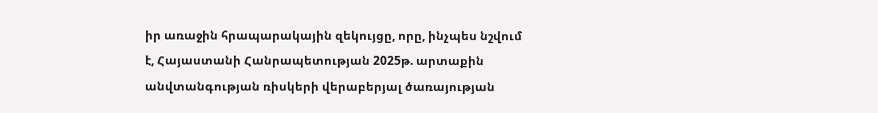իր առաջին հրապարակային զեկույցը, որը, ինչպես նշվում է, Հայաստանի Հանրապետության 2025թ. արտաքին անվտանգության ռիսկերի վերաբերյալ ծառայության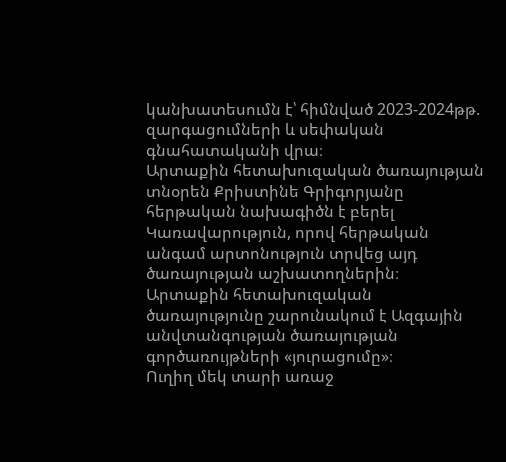կանխատեսումն է՝ հիմնված 2023-2024թթ. զարգացումների և սեփական գնահատականի վրա։
Արտաքին հետախուզական ծառայության տնօրեն Քրիստինե Գրիգորյանը հերթական նախագիծն է բերել Կառավարություն, որով հերթական անգամ արտոնություն տրվեց այդ ծառայության աշխատողներին։
Արտաքին հետախուզական ծառայությունը շարունակում է Ազգային անվտանգության ծառայության գործառույթների «յուրացումը»։
Ուղիղ մեկ տարի առաջ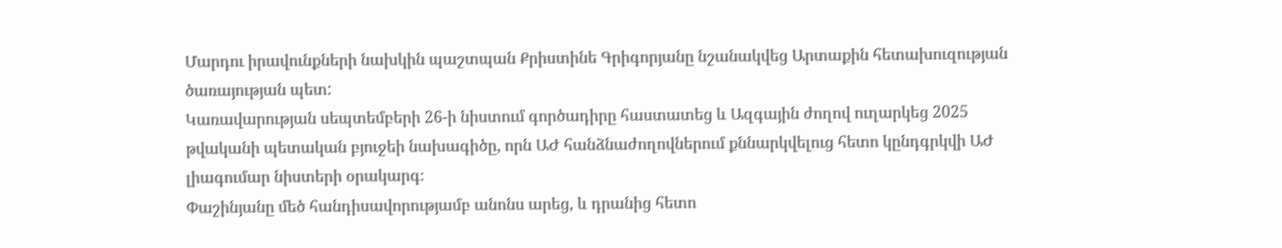Մարդու իրավունքների նախկին պաշտպան Քրիստինե Գրիգորյանը նշանակվեց Արտաքին հետախուզության ծառայության պետ:
Կառավարության սեպտեմբերի 26-ի նիստում գործադիրը հաստատեց և Ազգային ժողով ուղարկեց 2025 թվականի պետական բյուջեի նախագիծը, որն ԱԺ հանձնաժողովներում քննարկվելուց հետո կընդգրկվի ԱԺ լիագումար նիստերի օրակարգ։
Փաշինյանը մեծ հանդիսավորությամբ անոնս արեց, և դրանից հետո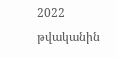2022 թվականին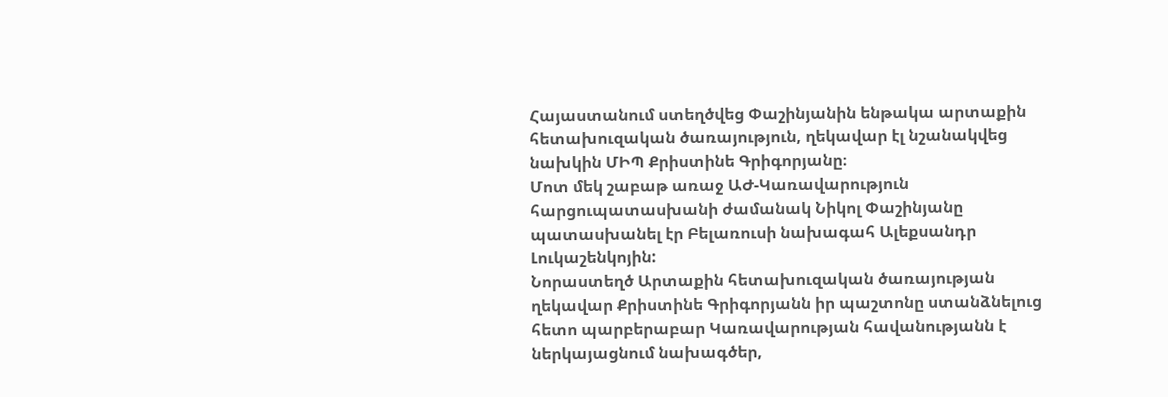Հայաստանում ստեղծվեց Փաշինյանին ենթակա արտաքին հետախուզական ծառայություն, ղեկավար էլ նշանակվեց նախկին ՄԻՊ Քրիստինե Գրիգորյանը։
Մոտ մեկ շաբաթ առաջ ԱԺ-Կառավարություն հարցուպատասխանի ժամանակ Նիկոլ Փաշինյանը պատասխանել էր Բելառուսի նախագահ Ալեքսանդր Լուկաշենկոյին:
Նորաստեղծ Արտաքին հետախուզական ծառայության ղեկավար Քրիստինե Գրիգորյանն իր պաշտոնը ստանձնելուց հետո պարբերաբար Կառավարության հավանությանն է ներկայացնում նախագծեր,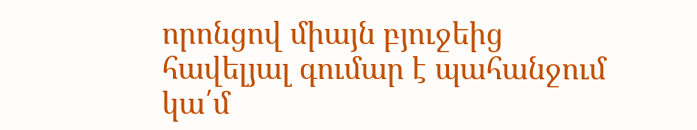որոնցով միայն բյուջեից հավելյալ գումար է պահանջում կա՛մ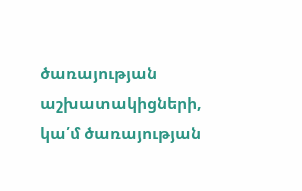ծառայության աշխատակիցների, կա՛մ ծառայության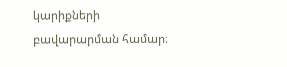կարիքների բավարարման համար։